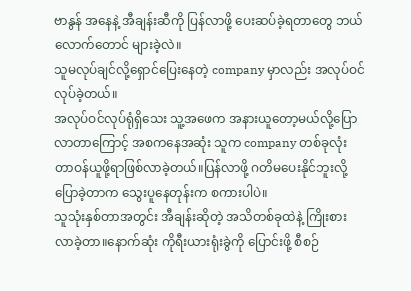ဗာနွန် အနေနဲ့ အီချန်းဆီကို ပြန်လာဖို့ ပေးဆပ်ခဲ့ရတာတွေ ဘယ်လောက်တောင် များခဲ့လဲ။
သူမလုပ်ချင်လို့ရှောင်ပြေးနေတဲ့ company မှာလည်း အလုပ်ဝင်လုပ်ခဲ့တယ်။
အလုပ်ဝင်လုပ်ရုံရှိသေး သူ့အဖေက အနားယူတော့မယ်လို့ပြောလာတာကြောင့် အစကနေအဆုံး သူက company တစ်ခုလုံး တာဝန်ယူဖို့ရာဖြစ်လာခဲ့တယ်။ပြန်လာဖို့ ဂတိမပေးနိုင်ဘူးလို့ ပြောခဲ့တာက သွေးပူနေတုန်းက စကားပါပဲ။
သူသုံးနှစ်တာအတွင်း အီချန်းဆိုတဲ့ အသိတစ်ခုထဲနဲ့ ကြိုးစားလာခဲ့တာ။နောက်ဆုံး ကိုရီးယားရုံးခွဲကို ပြောင်းဖို့ စီစဉ်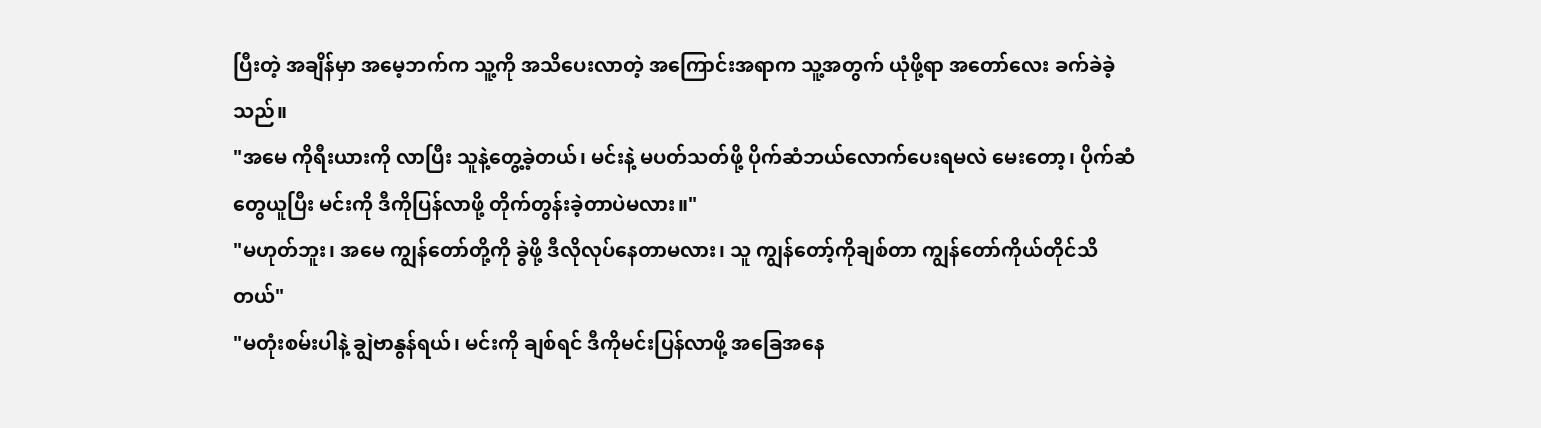ပြီးတဲ့ အချိန်မှာ အမေ့ဘက်က သူ့ကို အသိပေးလာတဲ့ အကြောင်းအရာက သူ့အတွက် ယုံဖို့ရာ အတော်လေး ခက်ခဲခဲ့သည်။
"အမေ ကိုရီးယားကို လာပြီး သူနဲ့တွေ့ခဲ့တယ်၊ မင်းနဲ့ မပတ်သတ်ဖို့ ပိုက်ဆံဘယ်လောက်ပေးရမလဲ မေးတော့၊ ပိုက်ဆံတွေယူပြီး မင်းကို ဒီကိုပြန်လာဖို့ တိုက်တွန်းခဲ့တာပဲမလား။"
"မဟုတ်ဘူး၊ အမေ ကျွန်တော်တို့ကို ခွဲဖို့ ဒီလိုလုပ်နေတာမလား၊ သူ ကျွန်တော့်ကိုချစ်တာ ကျွန်တော်ကိုယ်တိုင်သိတယ်"
"မတုံးစမ်းပါနဲ့ ချွဲဗာနွန်ရယ်၊ မင်းကို ချစ်ရင် ဒီကိုမင်းပြန်လာဖို့ အခြေအနေ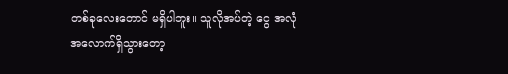တစ်ခုလေးတောင် မရှိပါဘူး။ သူလိုအပ်တဲ့ ငွေ အလုံအလောက်ရှိသွားတော့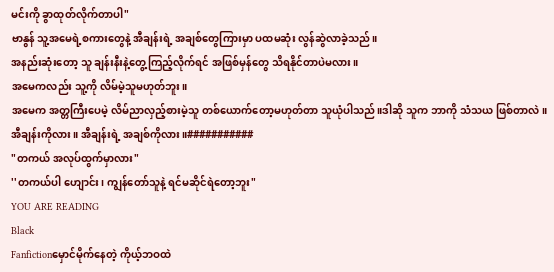မင်းကို ခွာထုတ်လိုက်တာပါ"
ဗာနွန် သူ့အမေရဲ့စကားတွေနဲ့ အီချန်းရဲ့ အချစ်တွေကြားမှာ ပထမဆုံး လွန်ဆွဲလာခဲ့သည်။
အနည်းဆုံးတော့ သူ ချန်းနီးနဲ့တွေ့ကြည့်လိုက်ရင် အဖြစ်မှန်တွေ သိရနိုင်တာပဲမလား။
အမေကလည်း သူ့ကို လိမ်မဲ့သူမဟုတ်ဘူး။
အမေက အတ္တကြီးပေမဲ့ လိမ်ညာလှည့်စားမဲ့သူ တစ်ယောက်တော့မဟုတ်တာ သူယုံပါသည်။ဒါဆို သူက ဘာကို သံသယ ဖြစ်တာလဲ။
အီချန်းကိုလား။ အီချန်းရဲ့ အချစ်ကိုလား။###########
"တကယ် အလုပ်ထွက်မှာလား"
''တကယ်ပါ ဟျောင်း၊ ကျွန်တော်သူနဲ့ ရင်မဆိုင်ရဲတော့ဘူး"
YOU ARE READING
Black
Fanfictionမှောင်မိုက်နေတဲ့ ကိုယ့်ဘဝထဲ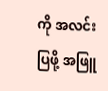ကို အလင်းပြဖို့ အဖြူ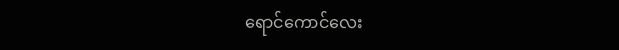ရောင်ကောင်လေး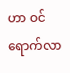ဟာ ဝင်ရောက်လာ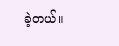ခဲ့တယ်။